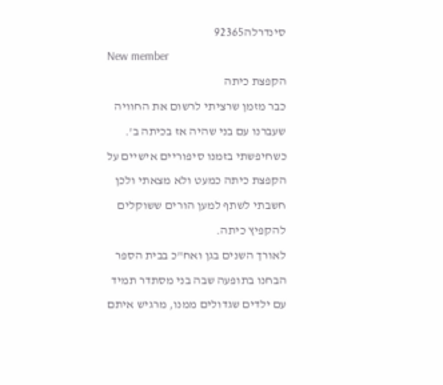סינדרלה92365
New member
הקפצת כיתה
כבר מזמן שרציתי לרשום את החוויה שעברנו עם בני שהיה אז בכיתה ב'.
כשחיפשתי בזמנו סיפוריים אישיים על הקפצת כיתה כמעט ולא מצאתי ולכן חשבתי לשתף למען הורים ששוקלים להקפיץ כיתה.
לאורך השנים בגן ואח"כ בבית הספר הבחנו בתופעה שבה בני מסתדר תמיד עם ילדים שגדולים ממנו, מרגיש איתם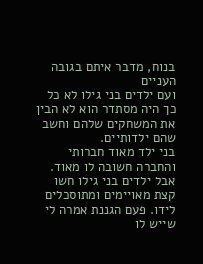בנוח, מדבר איתם בגובה העניים
ועם ילדים בני גילו לא כל כך היה מסתדר הוא לא הבין את המשחקים שלהם וחשב שהם ילדותיים.
בני ילד מאוד חברותי והחברה חשובה לו מאוד.
אבל ילדים בני גילו חשו קצת מאויימים ומתוסכלים לידו. פעם הגננת אמרה לי שייש לו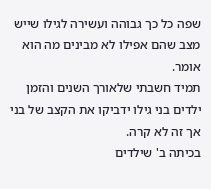שפה כל כך גבוהה ועשירה לגילו שייש מצב שהם אפילו לא מבינים מה הוא אומר.
תמיד חשבתי שלאורך השנים והזמן ילדים בני גילו ידביקו את הקצב של בני אך זה לא קרה.
בכיתה ב' שילדים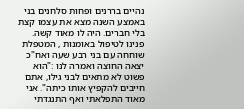נהיים בררנים ופחות סלחנים בני באמצע השנה מצא את עצמו קצת בלי חברים. היה לו מאוד קשה.
פנינו לטיפול באומנות , המטפלת שוחחה עם בני רבע שעה ואח"כ יצאה החוצה ואמרה לנו :"הוא פשוט לא מתאים לבני גילו, אתם חייבים להקפיץ אותו כיתה". אני מאוד התפלאתי ואף התנגדתי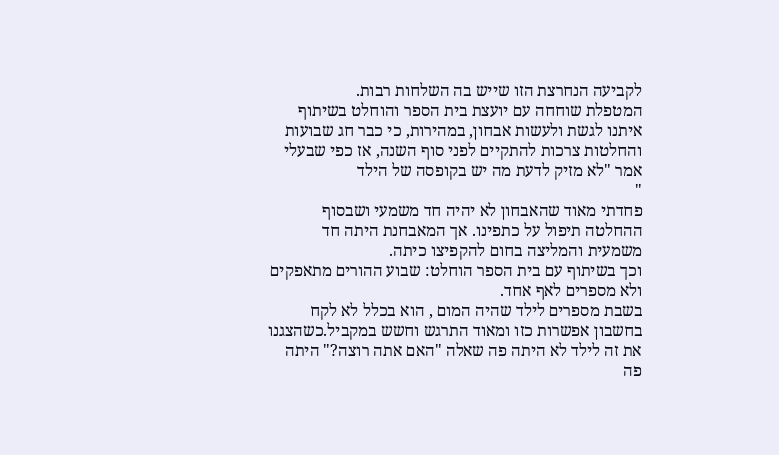לקביעה הנחרצת הזו שייש בה השלחות רבות.
המטפלת שוחחה עם יועצת בית הספר והוחלט בשיתוף איתנו לגשת ולעשות אבחון, במהירות, כי כבר חג שבועות והחלטות צרכות להתקיים לפני סוף השנה, אז כפי שבעלי אמר "לא מזיק לדעת מה יש בקופסה של הילד
"
פחדתי מאוד שהאבחון לא יהיה חד משמעי ושבסוף ההחלטה תיפול על כתפינו. אך המאבחנת היתה חד משמעית והמליצה בחום להקפיצו כיתה.
וכך בשיתוף עם בית הספר הוחלט: שבוע ההורים מתאפקים ולא מספרים לאף אחד.
בשבת מספרים לילד שהיה המום , הוא בכלל לא לקח בחשבון אפשרות כזו ומאוד התרגש וחשש במקביל.כשהצגנו את זה לילד לא היתה פה שאלה "האם אתה רוצה?" היתה פה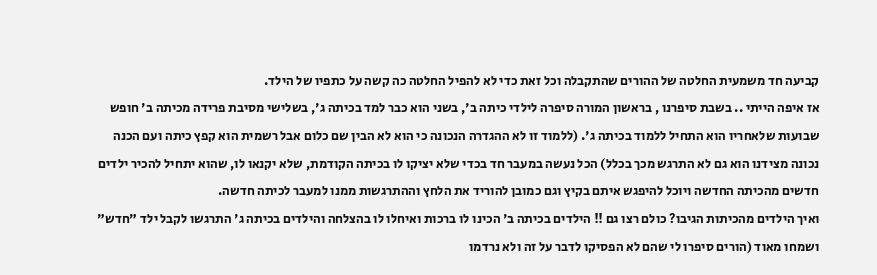קביעה חד משמעית החלטה של ההורים שהתקבלה וכל זאת כדי לא להפיל החלטה כה קשה על כתפיו של הילד.
אז איפה הייתי .. בשבת סיפרנו , בראשון המורה סיפרה לילדי כיתה ב', בשני הוא כבר למד בכיתה ג', בשלישי מסיבת פרידה מכיתה ב' חופש שבועות שלאחריו הוא התחיל ללמוד בכיתה ג'. (ללמוד זו לא ההגדרה הנכונה כי הוא לא הבין שם כלום אבל רשמית הוא קפץ כיתה ועם הכנה נכונה מצידנו הוא גם לא התרגש מכך בכלל) הכל נעשה במעבר חד בכדי שלא יציקו לו בכיתה הקודמת, שלא יקנאו לו, שהוא יתחיל להכיר ילדים חדשים מהכיתה החדשה ויוכל להיפגש איתם בקיץ וגם כמובן להוריד את הלחץ וההתרגשות ממנו למעבר לכיתה חדשה.
ואיך הילדים מהכיתות הגיבו? כולם רצו גם !! הילדים בכיתה ב' הכינו לו ברכות ואיחלו לו בהצלחה והילדים בכיתה ג' התרגשו לקבל ילד "חדש" ושמחו מאוד (הורים סיפרו לי שהם לא הפסיקו לדבר על זה ולא נרדמו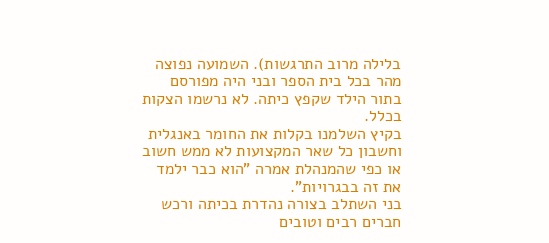בלילה מרוב התרגשות). השמועה נפוצה מהר בכל בית הספר ובני היה מפורסם בתור הילד שקפץ כיתה. לא נרשמו הצקות בכלל.
בקיץ השלמנו בקלות את החומר באנגלית וחשבון כל שאר המקצועות לא ממש חשוב או כפי שהמנהלת אמרה "הוא כבר ילמד את זה בבגרויות".
בני השתלב בצורה נהדרת בכיתה ורכש חברים רבים וטובים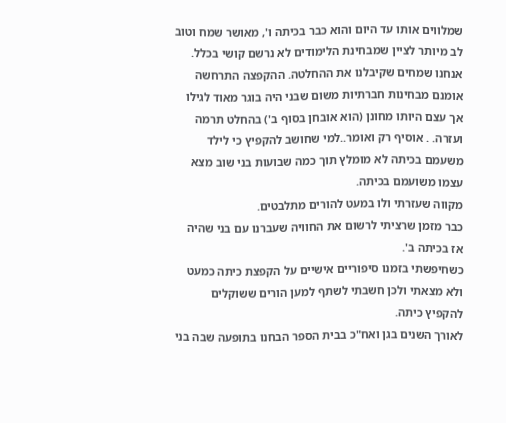שמלווים אותו עד היום והוא כבר בכיתה ו', מאושר שמח וטוב לב מיותר לציין שמבחינת הלימודים לא נרשם קושי בכלל.
אנחנו שמחים שקיבלנו את ההחלטה. ההקפצה התרחשה אומנם מבחינות חברתיות משום שבני היה בוגר מאוד לגילו אך עצם היותו מחונן (הוא אובחן בסוף ב') בהחלט תרמה ועזרה. . אוסיף רק ואומר..למי שחושב להקפיץ כי לילד משעמם בכיתה לא מומלץ תוך כמה שבועות בני שוב מצא עצמו משועמם בכיתה.
מקווה שעזרתי ולו במעט להורים מתלבטים.
כבר מזמן שרציתי לרשום את החוויה שעברנו עם בני שהיה אז בכיתה ב'.
כשחיפשתי בזמנו סיפוריים אישיים על הקפצת כיתה כמעט ולא מצאתי ולכן חשבתי לשתף למען הורים ששוקלים להקפיץ כיתה.
לאורך השנים בגן ואח"כ בבית הספר הבחנו בתופעה שבה בני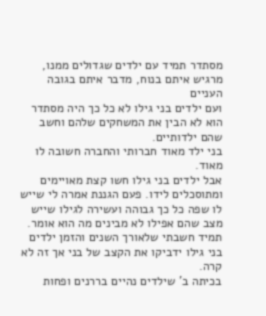מסתדר תמיד עם ילדים שגדולים ממנו, מרגיש איתם בנוח, מדבר איתם בגובה העניים
ועם ילדים בני גילו לא כל כך היה מסתדר הוא לא הבין את המשחקים שלהם וחשב שהם ילדותיים.
בני ילד מאוד חברותי והחברה חשובה לו מאוד.
אבל ילדים בני גילו חשו קצת מאויימים ומתוסכלים לידו. פעם הגננת אמרה לי שייש לו שפה כל כך גבוהה ועשירה לגילו שייש מצב שהם אפילו לא מבינים מה הוא אומר.
תמיד חשבתי שלאורך השנים והזמן ילדים בני גילו ידביקו את הקצב של בני אך זה לא קרה.
בכיתה ב' שילדים נהיים בררנים ופחות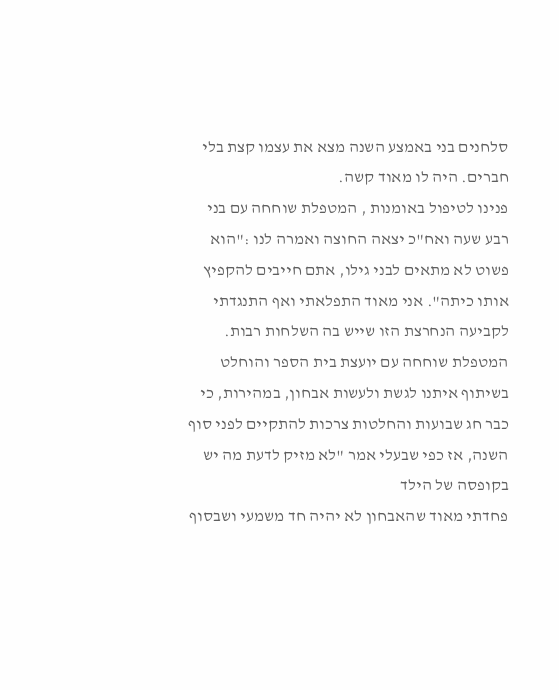סלחנים בני באמצע השנה מצא את עצמו קצת בלי חברים. היה לו מאוד קשה.
פנינו לטיפול באומנות , המטפלת שוחחה עם בני רבע שעה ואח"כ יצאה החוצה ואמרה לנו :"הוא פשוט לא מתאים לבני גילו, אתם חייבים להקפיץ אותו כיתה". אני מאוד התפלאתי ואף התנגדתי לקביעה הנחרצת הזו שייש בה השלחות רבות.
המטפלת שוחחה עם יועצת בית הספר והוחלט בשיתוף איתנו לגשת ולעשות אבחון, במהירות, כי כבר חג שבועות והחלטות צרכות להתקיים לפני סוף השנה, אז כפי שבעלי אמר "לא מזיק לדעת מה יש בקופסה של הילד
פחדתי מאוד שהאבחון לא יהיה חד משמעי ושבסוף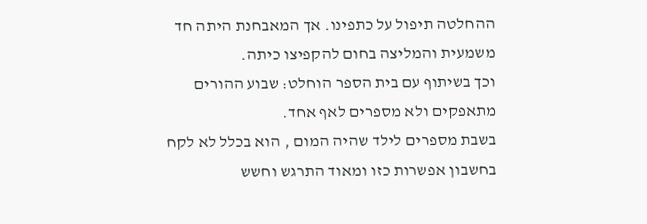ההחלטה תיפול על כתפינו. אך המאבחנת היתה חד משמעית והמליצה בחום להקפיצו כיתה.
וכך בשיתוף עם בית הספר הוחלט: שבוע ההורים מתאפקים ולא מספרים לאף אחד.
בשבת מספרים לילד שהיה המום , הוא בכלל לא לקח בחשבון אפשרות כזו ומאוד התרגש וחשש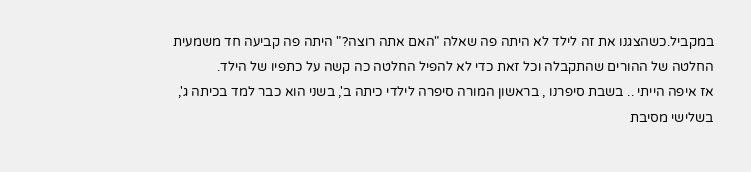במקביל.כשהצגנו את זה לילד לא היתה פה שאלה "האם אתה רוצה?" היתה פה קביעה חד משמעית החלטה של ההורים שהתקבלה וכל זאת כדי לא להפיל החלטה כה קשה על כתפיו של הילד.
אז איפה הייתי .. בשבת סיפרנו , בראשון המורה סיפרה לילדי כיתה ב', בשני הוא כבר למד בכיתה ג', בשלישי מסיבת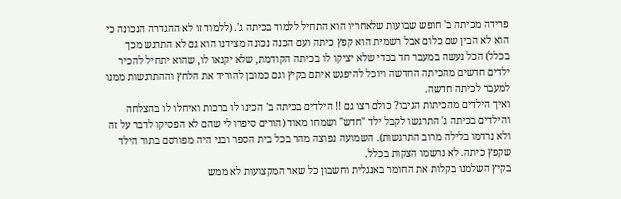פרידה מכיתה ב' חופש שבועות שלאחריו הוא התחיל ללמוד בכיתה ג'. (ללמוד זו לא ההגדרה הנכונה כי הוא לא הבין שם כלום אבל רשמית הוא קפץ כיתה ועם הכנה נכונה מצידנו הוא גם לא התרגש מכך בכלל) הכל נעשה במעבר חד בכדי שלא יציקו לו בכיתה הקודמת, שלא יקנאו לו, שהוא יתחיל להכיר ילדים חדשים מהכיתה החדשה ויוכל להיפגש איתם בקיץ וגם כמובן להוריד את הלחץ וההתרגשות ממנו למעבר לכיתה חדשה.
ואיך הילדים מהכיתות הגיבו? כולם רצו גם !! הילדים בכיתה ב' הכינו לו ברכות ואיחלו לו בהצלחה והילדים בכיתה ג' התרגשו לקבל ילד "חדש" ושמחו מאוד (הורים סיפרו לי שהם לא הפסיקו לדבר על זה ולא נרדמו בלילה מרוב התרגשות). השמועה נפוצה מהר בכל בית הספר ובני היה מפורסם בתור הילד שקפץ כיתה. לא נרשמו הצקות בכלל.
בקיץ השלמנו בקלות את החומר באנגלית וחשבון כל שאר המקצועות לא ממש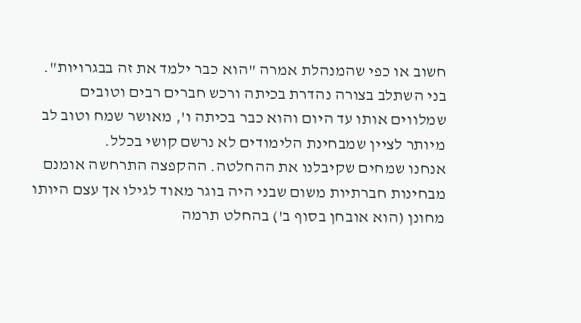חשוב או כפי שהמנהלת אמרה "הוא כבר ילמד את זה בבגרויות".
בני השתלב בצורה נהדרת בכיתה ורכש חברים רבים וטובים שמלווים אותו עד היום והוא כבר בכיתה ו', מאושר שמח וטוב לב מיותר לציין שמבחינת הלימודים לא נרשם קושי בכלל.
אנחנו שמחים שקיבלנו את ההחלטה. ההקפצה התרחשה אומנם מבחינות חברתיות משום שבני היה בוגר מאוד לגילו אך עצם היותו מחונן (הוא אובחן בסוף ב') בהחלט תרמה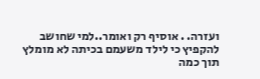ועזרה. . אוסיף רק ואומר..למי שחושב להקפיץ כי לילד משעמם בכיתה לא מומלץ תוך כמה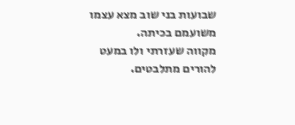שבועות בני שוב מצא עצמו משועמם בכיתה.
מקווה שעזרתי ולו במעט להורים מתלבטים.